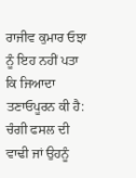ਰਾਜੀਵ ਕੁਮਾਰ ਓਝਾ ਨੂੰ ਇਹ ਨਹੀਂ ਪਤਾ ਕਿ ਜਿਆਦਾ ਤਣਾਓਪੂਰਨ ਕੀ ਹੈ: ਚੰਗੀ ਫਸਲ ਦੀ ਵਾਢੀ ਜਾਂ ਉਹਨੂੰ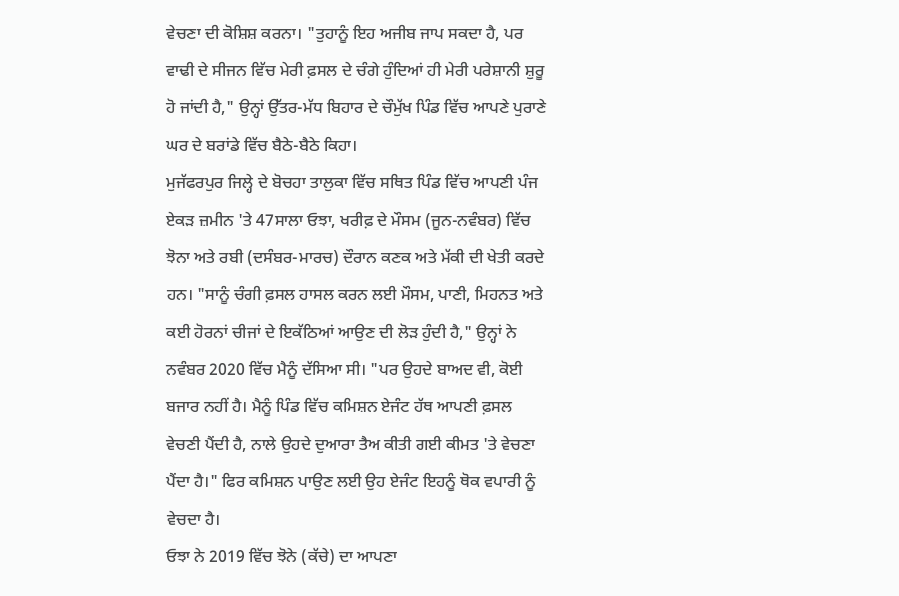ਵੇਚਣਾ ਦੀ ਕੋਸ਼ਿਸ਼ ਕਰਨਾ। "ਤੁਹਾਨੂੰ ਇਹ ਅਜੀਬ ਜਾਪ ਸਕਦਾ ਹੈ, ਪਰ ਵਾਢੀ ਦੇ ਸੀਜਨ ਵਿੱਚ ਮੇਰੀ ਫ਼ਸਲ ਦੇ ਚੰਗੇ ਹੁੰਦਿਆਂ ਹੀ ਮੇਰੀ ਪਰੇਸ਼ਾਨੀ ਸ਼ੁਰੂ ਹੋ ਜਾਂਦੀ ਹੈ," ਉਨ੍ਹਾਂ ਉੱਤਰ-ਮੱਧ ਬਿਹਾਰ ਦੇ ਚੌਮੁੱਖ ਪਿੰਡ ਵਿੱਚ ਆਪਣੇ ਪੁਰਾਣੇ ਘਰ ਦੇ ਬਰਾਂਡੇ ਵਿੱਚ ਬੈਠੇ-ਬੈਠੇ ਕਿਹਾ।
ਮੁਜੱਫਰਪੁਰ ਜਿਲ੍ਹੇ ਦੇ ਬੋਚਹਾ ਤਾਲੁਕਾ ਵਿੱਚ ਸਥਿਤ ਪਿੰਡ ਵਿੱਚ ਆਪਣੀ ਪੰਜ ਏਕੜ ਜ਼ਮੀਨ 'ਤੇ 47ਸਾਲਾ ਓਝਾ, ਖਰੀਫ਼ ਦੇ ਮੌਸਮ (ਜੂਨ-ਨਵੰਬਰ) ਵਿੱਚ ਝੋਨਾ ਅਤੇ ਰਬੀ (ਦਸੰਬਰ-ਮਾਰਚ) ਦੌਰਾਨ ਕਣਕ ਅਤੇ ਮੱਕੀ ਦੀ ਖੇਤੀ ਕਰਦੇ ਹਨ। "ਸਾਨੂੰ ਚੰਗੀ ਫ਼ਸਲ ਹਾਸਲ ਕਰਨ ਲਈ ਮੌਸਮ, ਪਾਣੀ, ਮਿਹਨਤ ਅਤੇ ਕਈ ਹੋਰਨਾਂ ਚੀਜਾਂ ਦੇ ਇਕੱਠਿਆਂ ਆਉਣ ਦੀ ਲੋੜ ਹੁੰਦੀ ਹੈ," ਉਨ੍ਹਾਂ ਨੇ ਨਵੰਬਰ 2020 ਵਿੱਚ ਮੈਨੂੰ ਦੱਸਿਆ ਸੀ। "ਪਰ ਉਹਦੇ ਬਾਅਦ ਵੀ, ਕੋਈ ਬਜਾਰ ਨਹੀਂ ਹੈ। ਮੈਨੂੰ ਪਿੰਡ ਵਿੱਚ ਕਮਿਸ਼ਨ ਏਜੰਟ ਹੱਥ ਆਪਣੀ ਫ਼ਸਲ ਵੇਚਣੀ ਪੈਂਦੀ ਹੈ, ਨਾਲੇ ਉਹਦੇ ਦੁਆਰਾ ਤੈਅ ਕੀਤੀ ਗਈ ਕੀਮਤ 'ਤੇ ਵੇਚਣਾ ਪੈਂਦਾ ਹੈ।" ਫਿਰ ਕਮਿਸ਼ਨ ਪਾਉਣ ਲਈ ਉਹ ਏਜੰਟ ਇਹਨੂੰ ਥੋਕ ਵਪਾਰੀ ਨੂੰ ਵੇਚਦਾ ਹੈ।
ਓਝਾ ਨੇ 2019 ਵਿੱਚ ਝੋਨੇ (ਕੱਚੇ) ਦਾ ਆਪਣਾ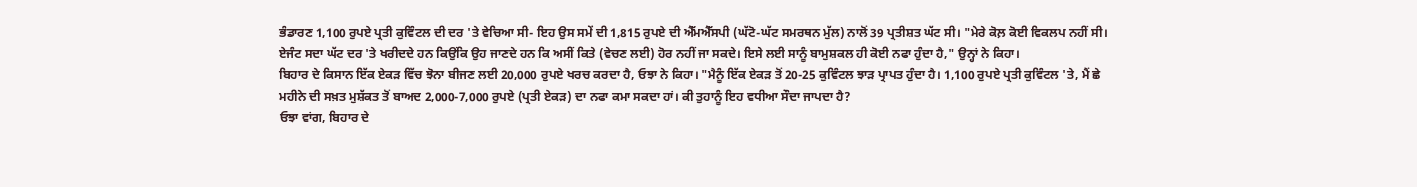ਭੰਡਾਰਣ 1,100 ਰੁਪਏ ਪ੍ਰਤੀ ਕੁਵਿੰਟਲ ਦੀ ਦਰ 'ਤੇ ਵੇਚਿਆ ਸੀ- ਇਹ ਉਸ ਸਮੇਂ ਦੀ 1,815 ਰੁਪਏ ਦੀ ਐੱਮਐੱਸਪੀ (ਘੱਟੋ-ਘੱਟ ਸਮਰਥਨ ਮੁੱਲ) ਨਾਲੋਂ 39 ਪ੍ਰਤੀਸ਼ਤ ਘੱਟ ਸੀ। "ਮੇਰੇ ਕੋਲ਼ ਕੋਈ ਵਿਕਲਪ ਨਹੀਂ ਸੀ। ਏਜੰਟ ਸਦਾ ਘੱਟ ਦਰ 'ਤੇ ਖਰੀਦਦੇ ਹਨ ਕਿਉਂਕਿ ਉਹ ਜਾਣਦੇ ਹਨ ਕਿ ਅਸੀਂ ਕਿਤੇ (ਵੇਚਣ ਲਈ) ਹੋਰ ਨਹੀਂ ਜਾ ਸਕਦੇ। ਇਸੇ ਲਈ ਸਾਨੂੰ ਬਾਮੁਸ਼ਕਲ ਹੀ ਕੋਈ ਨਫਾ ਹੁੰਦਾ ਹੈ," ਉਨ੍ਹਾਂ ਨੇ ਕਿਹਾ।
ਬਿਹਾਰ ਦੇ ਕਿਸਾਨ ਇੱਕ ਏਕੜ ਵਿੱਚ ਝੋਨਾ ਬੀਜਣ ਲਈ 20,000 ਰੁਪਏ ਖਰਚ ਕਰਦਾ ਹੈ, ਓਝਾ ਨੇ ਕਿਹਾ। "ਮੈਨੂੰ ਇੱਕ ਏਕੜ ਤੋਂ 20-25 ਕੁਵਿੰਟਲ ਝਾੜ ਪ੍ਰਾਪਤ ਹੁੰਦਾ ਹੈ। 1,100 ਰੁਪਏ ਪ੍ਰਤੀ ਕੁਵਿੰਟਲ 'ਤੇ, ਮੈਂ ਛੇ ਮਹੀਨੇ ਦੀ ਸਖ਼ਤ ਮੁਸ਼ੱਕਤ ਤੋਂ ਬਾਅਦ 2,000-7,000 ਰੁਪਏ (ਪ੍ਰਤੀ ਏਕੜ) ਦਾ ਨਫਾ ਕਮਾ ਸਕਦਾ ਹਾਂ। ਕੀ ਤੁਹਾਨੂੰ ਇਹ ਵਧੀਆ ਸੌਦਾ ਜਾਪਦਾ ਹੈ?
ਓਝਾ ਵਾਂਗ, ਬਿਹਾਰ ਦੇ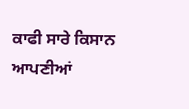ਕਾਫੀ ਸਾਰੇ ਕਿਸਾਨ ਆਪਣੀਆਂ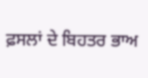ਫ਼ਸਲਾਂ ਦੇ ਬਿਹਤਰ ਭਾਅ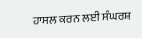ਹਾਸਲ ਕਰਨ ਲਈ ਸੰਘਰਸ਼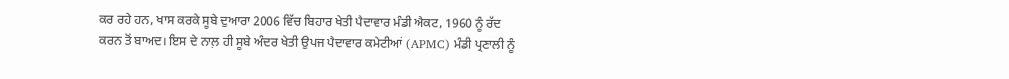ਕਰ ਰਹੇ ਹਨ, ਖਾਸ ਕਰਕੇ ਸੂਬੇ ਦੁਆਰਾ 2006 ਵਿੱਚ ਬਿਹਾਰ ਖੇਤੀ ਪੈਦਾਵਾਰ ਮੰਡੀ ਐਕਟ, 1960 ਨੂੰ ਰੱਦ ਕਰਨ ਤੋਂ ਬਾਅਦ। ਇਸ ਦੇ ਨਾਲ਼ ਹੀ ਸੂਬੇ ਅੰਦਰ ਖੇਤੀ ਉਪਜ ਪੈਦਾਵਾਰ ਕਮੇਟੀਆਂ (APMC) ਮੰਡੀ ਪ੍ਰਣਾਲੀ ਨੂੰ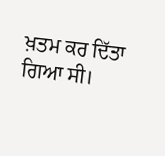ਖ਼ਤਮ ਕਰ ਦਿੱਤਾ ਗਿਆ ਸੀ।